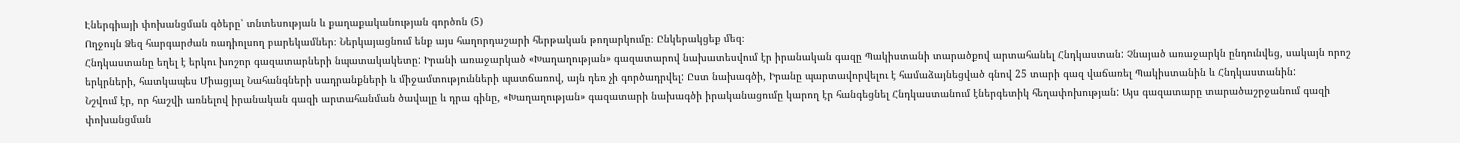Էներգիայի փոխանցման գծերը՝ տնտեսության և քաղաքականության գործոն (5)
Ողջույն Ձեզ հարգարժան ռադիոլսող բարեկամներ։ Ներկայացնում ենք այս հաղորդաշարի հերթական թողարկումը։ Ընկերակցեք մեզ։
Հնդկաստանը եղել է երկու խոշոր գազատարների նպատակակետը: Իրանի առաջարկած «Խաղաղության» գազատարով նախատեսվում էր իրանական գազը Պակիստանի տարածքով արտահանել Հնդկաստան: Չնայած առաջարկն ընդունվեց, սակայն որոշ երկրների, հատկապես Միացյալ Նահանգների սադրանքների և միջամտությունների պատճառով, այն դեռ չի գործադրվել: Ըստ նախագծի, Իրանը պարտավորվելու է համաձայնեցված գնով 25 տարի գազ վաճառել Պակիստանին և Հնդկաստանին:
Նշվում էր, որ հաշվի առնելով իրանական գազի արտահանման ծավալը և դրա գինը, «Խաղաղության» գազատարի նախագծի իրականացումը կարող էր հանգեցնել Հնդկաստանում էներգետիկ հեղափոխության: Այս գազատարը տարածաշրջանում գազի փոխանցման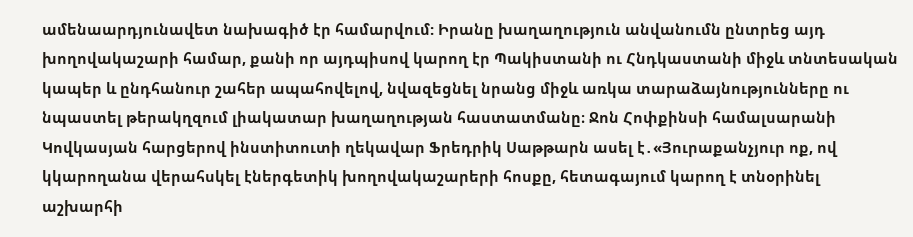ամենաարդյունավետ նախագիծ էր համարվում: Իրանը խաղաղություն անվանումն ընտրեց այդ խողովակաշարի համար, քանի որ այդպիսով կարող էր Պակիստանի ու Հնդկաստանի միջև տնտեսական կապեր և ընդհանուր շահեր ապահովելով, նվազեցնել նրանց միջև առկա տարաձայնությունները ու նպաստել թերակղզում լիակատար խաղաղության հաստատմանը։ Ջոն Հոփքինսի համալսարանի Կովկասյան հարցերով ինստիտուտի ղեկավար Ֆրեդրիկ Սաթթարն ասել է․«Յուրաքանչյուր ոք, ով կկարողանա վերահսկել էներգետիկ խողովակաշարերի հոսքը, հետագայում կարող է տնօրինել աշխարհի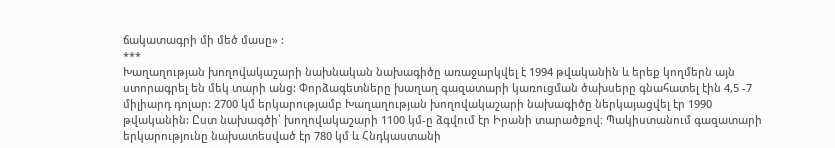ճակատագրի մի մեծ մասը» :
***
Խաղաղության խողովակաշարի նախնական նախագիծը առաջարկվել է 1994 թվականին և երեք կողմերն այն ստորագրել են մեկ տարի անց: Փորձագետները խաղաղ գազատարի կառուցման ծախսերը գնահատել էին 4,5 -7 միլիարդ դոլար: 2700 կմ երկարությամբ Խաղաղության խողովակաշարի նախագիծը ներկայացվել էր 1990 թվականին: Ըստ նախագծի՝ խողովակաշարի 1100 կմ-ը ձգվում էր Իրանի տարածքով։ Պակիստանում գազատարի երկարությունը նախատեսված էր 780 կմ և Հնդկաստանի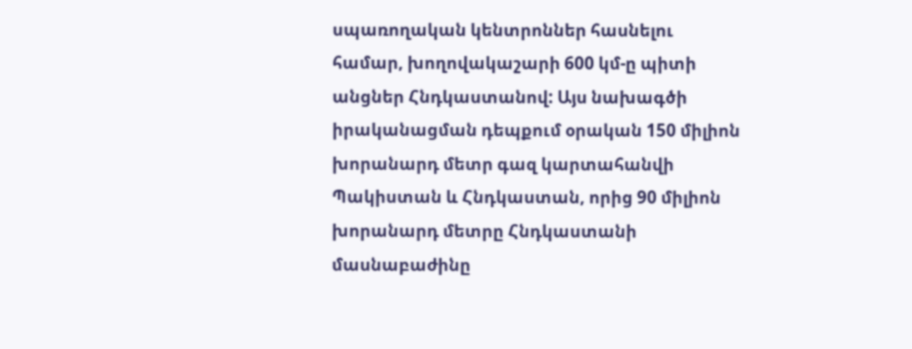սպառողական կենտրոններ հասնելու համար, խողովակաշարի 600 կմ-ը պիտի անցներ Հնդկաստանով: Այս նախագծի իրականացման դեպքում օրական 150 միլիոն խորանարդ մետր գազ կարտահանվի Պակիստան և Հնդկաստան, որից 90 միլիոն խորանարդ մետրը Հնդկաստանի մասնաբաժինը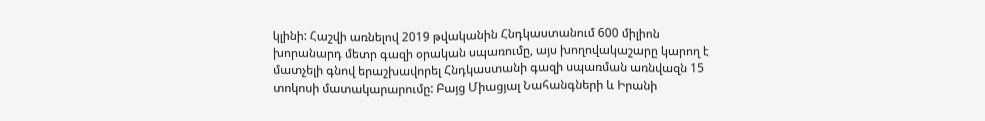կլինի: Հաշվի առնելով 2019 թվականին Հնդկաստանում 600 միլիոն խորանարդ մետր գազի օրական սպառումը, այս խողովակաշարը կարող է մատչելի գնով երաշխավորել Հնդկաստանի գազի սպառման առնվազն 15 տոկոսի մատակարարումը: Բայց Միացյալ Նահանգների և Իրանի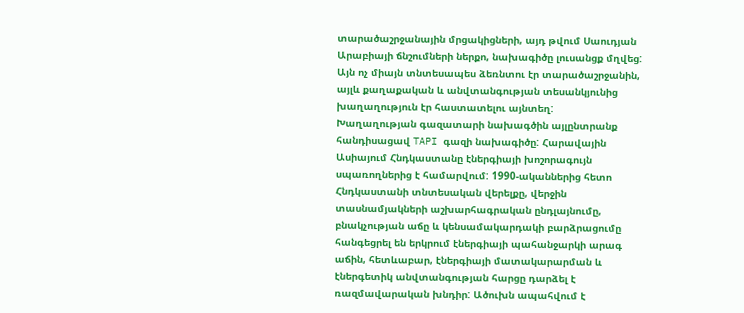տարածաշրջանային մրցակիցների, այդ թվում Սաուդյան Արաբիայի ճնշումների ներքո, նախագիծը լուսանցք մղվեց: Այն ոչ միայն տնտեսապես ձեռնտու էր տարածաշրջանին, այլև քաղաքական և անվտանգության տեսանկյունից խաղաղություն էր հաստատելու այնտեղ:
Խաղաղության գազատարի նախագծին այլընտրանք հանդիսացավ TAPI գազի նախագիծը: Հարավային Ասիայում Հնդկաստանը էներգիայի խոշորագույն սպառողներից է համարվում: 1990-ականներից հետո Հնդկաստանի տնտեսական վերելքը, վերջին տասնամյակների աշխարհագրական ընդլայնումը, բնակչության աճը և կենսամակարդակի բարձրացումը հանգեցրել են երկրում էներգիայի պահանջարկի արագ աճին, հետևաբար, էներգիայի մատակարարման և էներգետիկ անվտանգության հարցը դարձել է ռազմավարական խնդիր: Ածուխն ապահվում է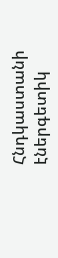Հնդկաստանի էներգետիկ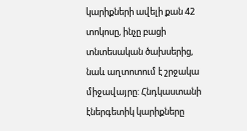կարիքների ավելի քան 42 տոկոսը, ինչը բացի տնտեսական ծախսերից, նաև աղտոտում է շրջակա միջավայրը: Հնդկաստանի էներգետիկ կարիքները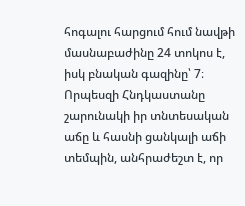հոգալու հարցում հում նավթի մասնաբաժինը 24 տոկոս է, իսկ բնական գազինը՝ 7։ Որպեսզի Հնդկաստանը շարունակի իր տնտեսական աճը և հասնի ցանկալի աճի տեմպին, անհրաժեշտ է, որ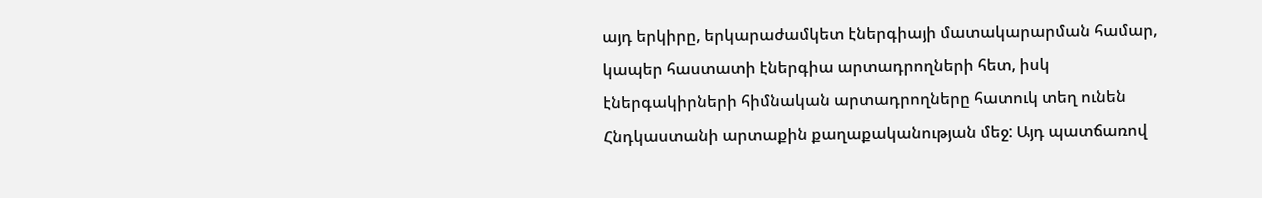այդ երկիրը, երկարաժամկետ էներգիայի մատակարարման համար, կապեր հաստատի էներգիա արտադրողների հետ, իսկ էներգակիրների հիմնական արտադրողները հատուկ տեղ ունեն Հնդկաստանի արտաքին քաղաքականության մեջ: Այդ պատճառով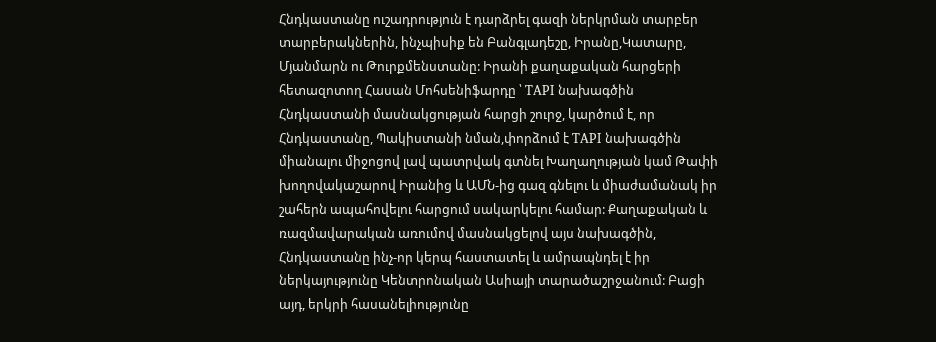Հնդկաստանը ուշադրություն է դարձրել գազի ներկրման տարբեր տարբերակներին, ինչպիսիք են Բանգլադեշը, Իրանը,Կատարը, Մյանմարն ու Թուրքմենստանը: Իրանի քաղաքական հարցերի հետազոտող Հասան Մոհսենիֆարդը ՝ TAPI նախագծին Հնդկաստանի մասնակցության հարցի շուրջ, կարծում է, որ Հնդկաստանը, Պակիստանի նման,փորձում է TAPI նախագծին միանալու միջոցով լավ պատրվակ գտնել Խաղաղության կամ Թափի խողովակաշարով Իրանից և ԱՄՆ-ից գազ գնելու և միաժամանակ իր շահերն ապահովելու հարցում սակարկելու համար: Քաղաքական և ռազմավարական առումով մասնակցելով այս նախագծին, Հնդկաստանը ինչ-որ կերպ հաստատել և ամրապնդել է իր ներկայությունը Կենտրոնական Ասիայի տարածաշրջանում: Բացի այդ, երկրի հասանելիությունը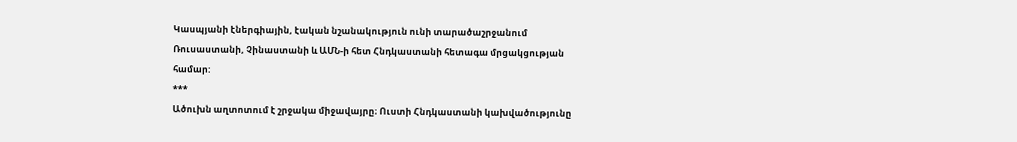Կասպյանի էներգիային, էական նշանակություն ունի տարածաշրջանում Ռուսաստանի, Չինաստանի և ԱՄՆ-ի հետ Հնդկաստանի հետագա մրցակցության համար:
***
Ածուխն աղտոտում է շրջակա միջավայրը։ Ուստի Հնդկաստանի կախվածությունը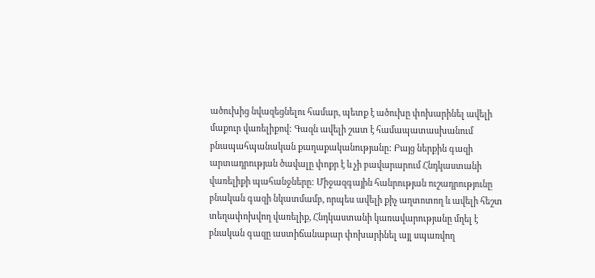ածուխից նվազեցնելու համար, պետք է ածուխը փոխարինել ավելի մաքուր վառելիքով: Գազն ավելի շատ է համապատասխանում բնապահպանական քաղաքականությանը: Բայց ներքին գազի արտադրության ծավալը փոքր է և չի բավարարում Հնդկաստանի վառելիքի պահանջները: Միջազգային հանրության ուշադրությունը բնական գազի նկատմամբ, որպես ավելի քիչ աղտոտող և ավելի հեշտ տեղափոխվող վառելիք, Հնդկաստանի կառավարությանը մղել է բնական գազը աստիճանաբար փոխարինել այլ սպառվող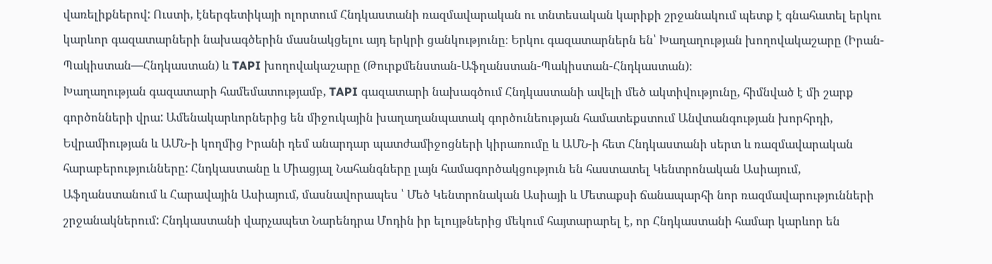վառելիքներով: Ուստի, էներգետիկայի ոլորտում Հնդկաստանի ռազմավարական ու տնտեսական կարիքի շրջանակում պետք է գնահատել երկու կարևոր գազատարների նախագծերին մասնակցելու այդ երկրի ցանկությունը։ Երկու գազատարներն են՝ Խաղաղության խողովակաշարը (Իրան-Պակիստան—Հնդկաստան) և TAPI խողովակաշարը (Թուրքմենստան-Աֆղանստան-Պակիստան-Հնդկաստան)։
Խաղաղության գազատարի համեմատությամբ, TAPI գազատարի նախագծում Հնդկաստանի ավելի մեծ ակտիվությունը, հիմնված է մի շարք գործոնների վրա: Ամենակարևորներից են միջուկային խաղաղանպատակ գործունեության համատեքստում Անվտանգության խորհրդի, Եվրամիության և ԱՄՆ-ի կողմից Իրանի դեմ անարդար պատժամիջոցների կիրառումը և ԱՄՆ-ի հետ Հնդկաստանի սերտ և ռազմավարական հարաբերությունները: Հնդկաստանը և Միացյալ Նահանգները լայն համագործակցություն են հաստատել Կենտրոնական Ասիայում, Աֆղանստանում և Հարավային Ասիայում, մասնավորապես ՝ Մեծ Կենտրոնական Ասիայի և Մետաքսի ճանապարհի նոր ռազմավարությունների շրջանակներում: Հնդկաստանի վարչապետ Նարենդրա Մոդին իր ելույթներից մեկում հայտարարել է, որ Հնդկաստանի համար կարևոր են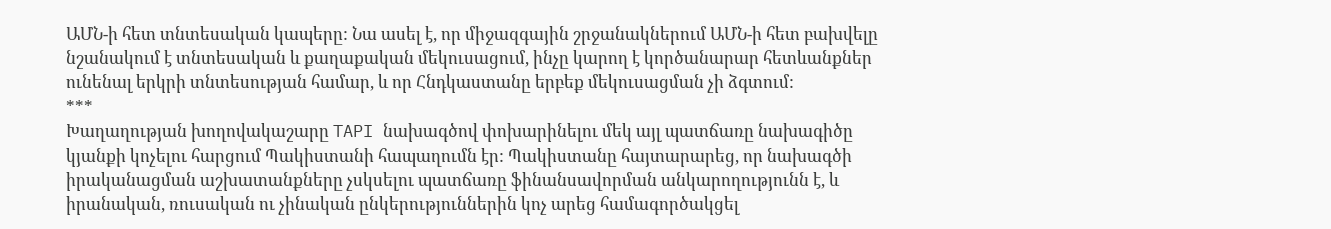ԱՄՆ-ի հետ տնտեսական կապերը: Նա ասել է, որ միջազգային շրջանակներում ԱՄՆ-ի հետ բախվելը նշանակում է տնտեսական և քաղաքական մեկուսացում, ինչը կարող է կործանարար հետևանքներ ունենալ երկրի տնտեսության համար, և որ Հնդկաստանը երբեք մեկուսացման չի ձգտում:
***
Խաղաղության խողովակաշարը TAPI նախագծով փոխարինելու մեկ այլ պատճառը նախագիծը կյանքի կոչելու հարցում Պակիստանի հապաղումն էր: Պակիստանը հայտարարեց, որ նախագծի իրականացման աշխատանքները չսկսելու պատճառը ֆինանսավորման անկարողությունն է, և իրանական, ռուսական ու չինական ընկերություններին կոչ արեց համագործակցել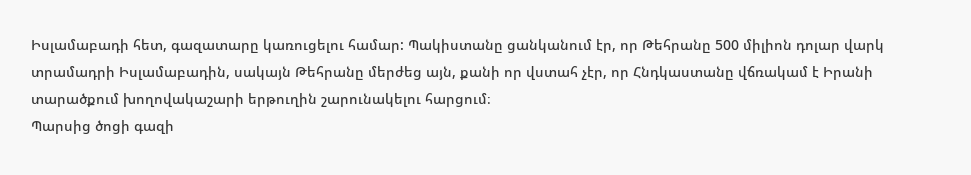Իսլամաբադի հետ, գազատարը կառուցելու համար: Պակիստանը ցանկանում էր, որ Թեհրանը 500 միլիոն դոլար վարկ տրամադրի Իսլամաբադին, սակայն Թեհրանը մերժեց այն, քանի որ վստահ չէր, որ Հնդկաստանը վճռակամ է Իրանի տարածքում խողովակաշարի երթուղին շարունակելու հարցում։
Պարսից ծոցի գազի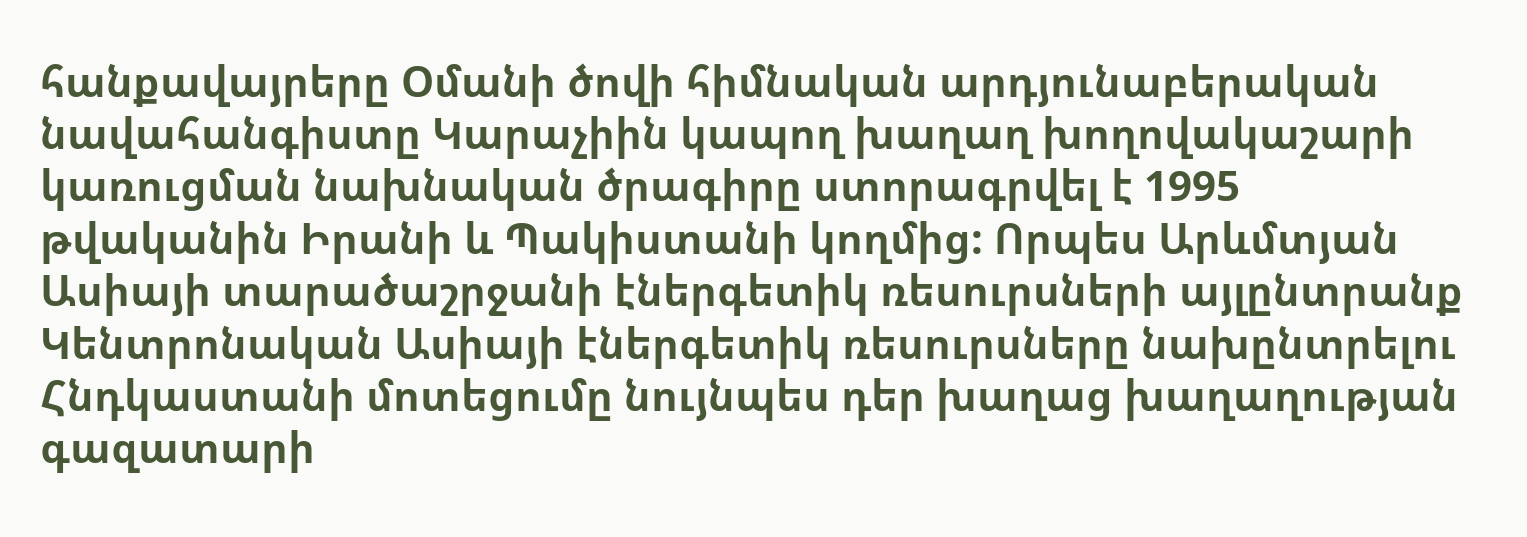հանքավայրերը Օմանի ծովի հիմնական արդյունաբերական նավահանգիստը Կարաչիին կապող խաղաղ խողովակաշարի կառուցման նախնական ծրագիրը ստորագրվել է 1995 թվականին Իրանի և Պակիստանի կողմից: Որպես Արևմտյան Ասիայի տարածաշրջանի էներգետիկ ռեսուրսների այլընտրանք Կենտրոնական Ասիայի էներգետիկ ռեսուրսները նախընտրելու Հնդկաստանի մոտեցումը նույնպես դեր խաղաց խաղաղության գազատարի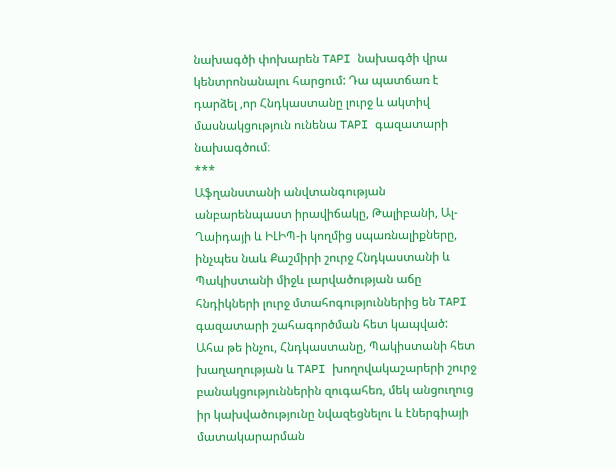նախագծի փոխարեն TAPI նախագծի վրա կենտրոնանալու հարցում: Դա պատճառ է դարձել ,որ Հնդկաստանը լուրջ և ակտիվ մասնակցություն ունենա TAPI գազատարի նախագծում։
***
Աֆղանստանի անվտանգության անբարենպաստ իրավիճակը, Թալիբանի, Ալ-Ղաիդայի և ԻԼԻՊ-ի կողմից սպառնալիքները, ինչպես նաև Քաշմիրի շուրջ Հնդկաստանի և Պակիստանի միջև լարվածության աճը հնդիկների լուրջ մտահոգություններից են TAPI գազատարի շահագործման հետ կապված: Ահա թե ինչու, Հնդկաստանը, Պակիստանի հետ խաղաղության և TAPI խողովակաշարերի շուրջ բանակցություններին զուգահեռ, մեկ անցուղուց իր կախվածությունը նվազեցնելու և էներգիայի մատակարարման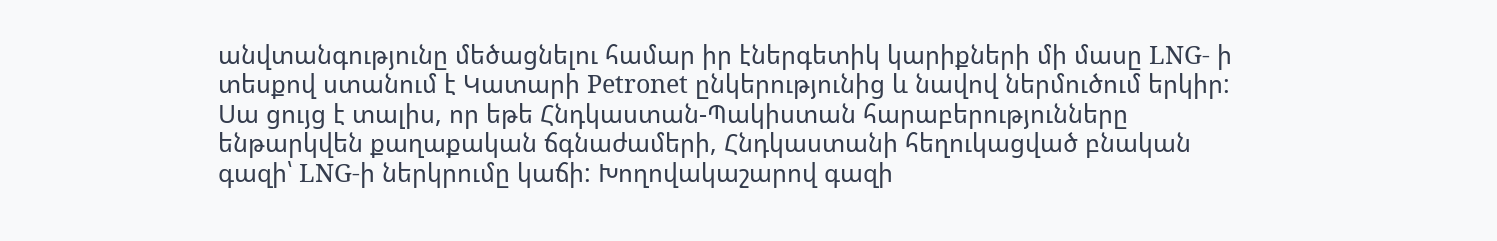անվտանգությունը մեծացնելու համար իր էներգետիկ կարիքների մի մասը LNG- ի տեսքով ստանում է Կատարի Petronet ընկերությունից և նավով ներմուծում երկիր: Սա ցույց է տալիս, որ եթե Հնդկաստան-Պակիստան հարաբերությունները ենթարկվեն քաղաքական ճգնաժամերի, Հնդկաստանի հեղուկացված բնական գազի՝ LNG-ի ներկրումը կաճի: Խողովակաշարով գազի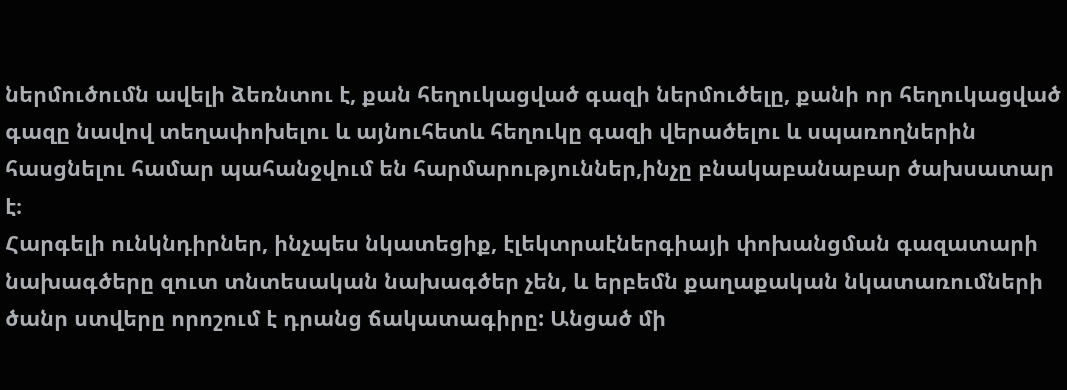ներմուծումն ավելի ձեռնտու է, քան հեղուկացված գազի ներմուծելը, քանի որ հեղուկացված գազը նավով տեղափոխելու և այնուհետև հեղուկը գազի վերածելու և սպառողներին հասցնելու համար պահանջվում են հարմարություններ,ինչը բնակաբանաբար ծախսատար է։
Հարգելի ունկնդիրներ, ինչպես նկատեցիք, էլեկտրաէներգիայի փոխանցման գազատարի նախագծերը զուտ տնտեսական նախագծեր չեն, և երբեմն քաղաքական նկատառումների ծանր ստվերը որոշում է դրանց ճակատագիրը: Անցած մի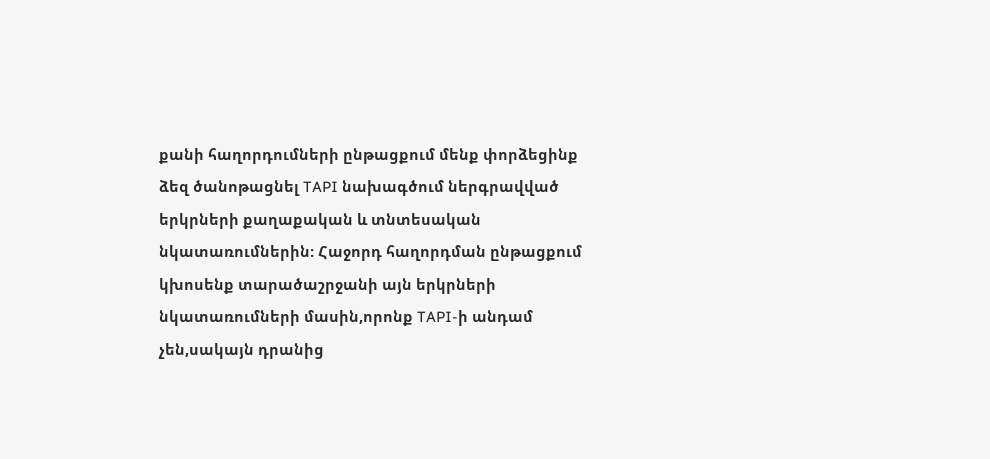քանի հաղորդումների ընթացքում մենք փորձեցինք ձեզ ծանոթացնել TAPI նախագծում ներգրավված երկրների քաղաքական և տնտեսական նկատառումներին: Հաջորդ հաղորդման ընթացքում կխոսենք տարածաշրջանի այն երկրների նկատառումների մասին,որոնք TAPI-ի անդամ չեն,սակայն դրանից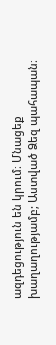ազդեցություն են կրում։ Մնացեք խաղաղությամբ; Աստված Ձեզ պահապան։